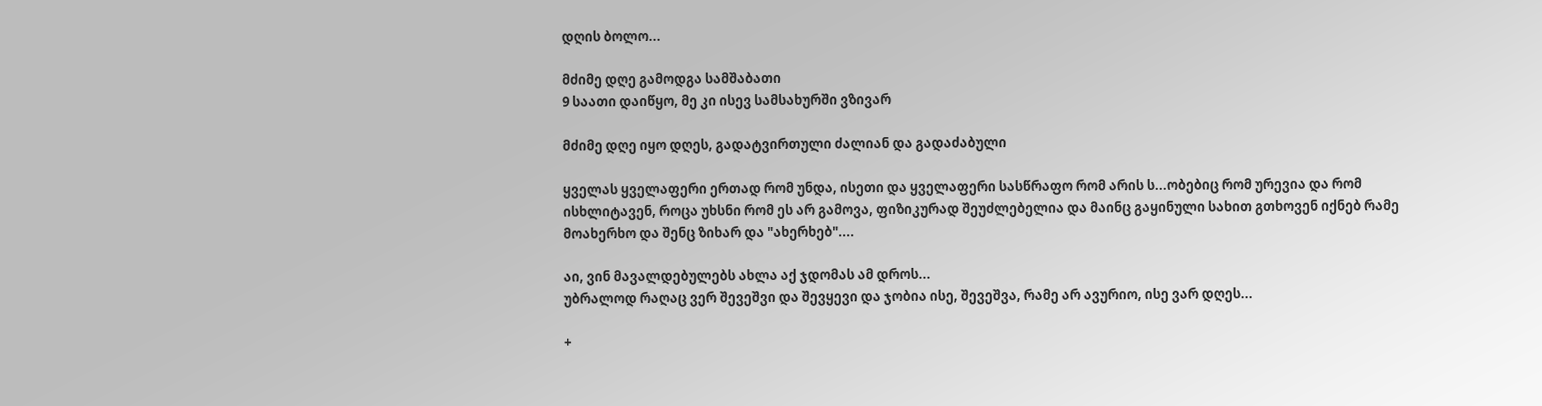დღის ბოლო...

მძიმე დღე გამოდგა სამშაბათი
9 საათი დაიწყო, მე კი ისევ სამსახურში ვზივარ

მძიმე დღე იყო დღეს, გადატვირთული ძალიან და გადაძაბული

ყველას ყველაფერი ერთად რომ უნდა, ისეთი და ყველაფერი სასწრაფო რომ არის ს...ობებიც რომ ურევია და რომ ისხლიტავენ, როცა უხსნი რომ ეს არ გამოვა, ფიზიკურად შეუძლებელია და მაინც გაყინული სახით გთხოვენ იქნებ რამე მოახერხო და შენც ზიხარ და "ახერხებ"....

აი, ვინ მავალდებულებს ახლა აქ ჯდომას ამ დროს...
უბრალოდ რაღაც ვერ შევეშვი და შევყევი და ჯობია ისე, შევეშვა, რამე არ ავურიო, ისე ვარ დღეს...

+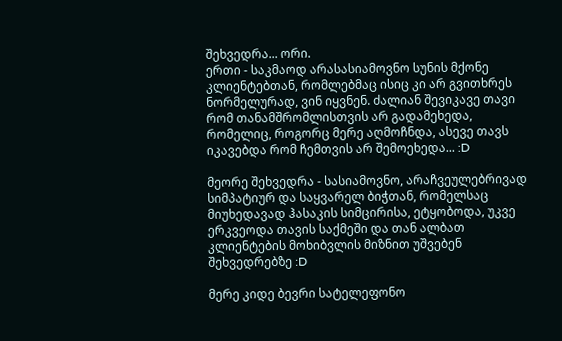შეხვედრა... ორი.
ერთი - საკმაოდ არასასიამოვნო სუნის მქონე კლიენტებთან, რომლებმაც ისიც კი არ გვითხრეს ნორმელურად, ვინ იყვნენ. ძალიან შევიკავე თავი რომ თანამშრომლისთვის არ გადამეხედა, რომელიც, როგორც მერე აღმოჩნდა, ასევე თავს იკავებდა რომ ჩემთვის არ შემოეხედა... :D

მეორე შეხვედრა - სასიამოვნო, არაჩვეულებრივად სიმპატიურ და საყვარელ ბიჭთან, რომელსაც მიუხედავად ჰასაკის სიმცირისა, ეტყობოდა, უკვე ერკვეოდა თავის საქმეში და თან ალბათ კლიენტების მოხიბვლის მიზნით უშვებენ შეხვედრებზე :D

მერე კიდე ბევრი სატელეფონო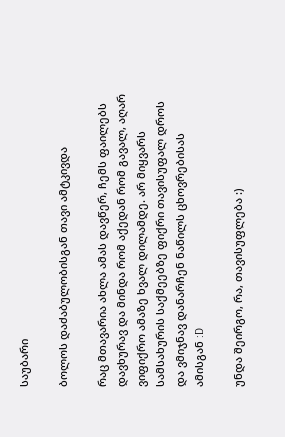საუბარი

ბოლოს დაძაბულობისგან თავი ამტკივდა

რაც მთავარია ახლა ამას დავწერ, ჩემს ფაილებს დავხურავ და მინდა რომ აქედან რომ გავალ, აღარ ვიფიქრო ამაზე ხვალ დილამდე. არ მიყვარს სამსახურის საქმეებზე ფიქრი თავისუფალ დროს და ვმიჯნავ დანარჩენ ნაწილს ცხოვრებისას ამისგან :D

უნდა შეირგო, რა, თავისუფლება :)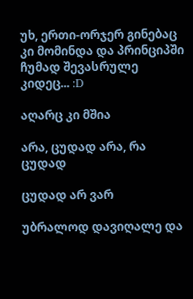უხ, ერთი-ორჯერ გინებაც კი მომინდა და პრინციპში ჩუმად შევასრულე კიდეც... :D

აღარც კი მშია

არა, ცუდად არა, რა ცუდად

ცუდად არ ვარ

უბრალოდ დავიღალე და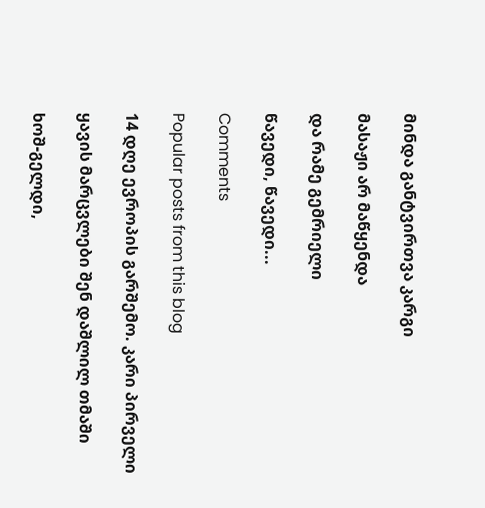მინდა განტვირთვა კარგი

მასაჟი არ მაწყენდა

და რამე გემრიელი

წავედი, წავედი...

Comments

Popular posts from this blog

14 დღე ევროპის გარშემო. კარი პირველი

ყავის მარცვლები შენ დაშლილ თმაში

ხოშ-გელდი,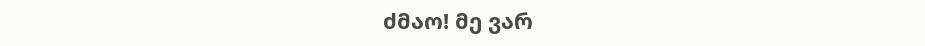ძმაო! მე ვარ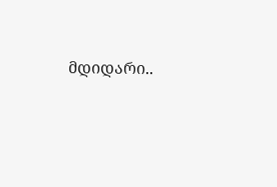მდიდარი..